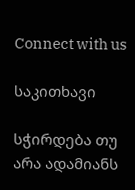Connect with us

საკითხავი

სჭირდება თუ არა ადამიანს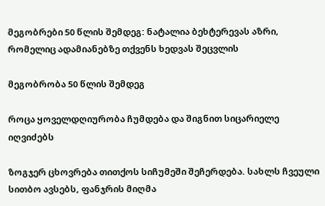მეგობრები 50 წლის შემდეგ: ნატალია ბეხტერევას აზრი, რომელიც ადამიანებზე თქვენს ხედვას შეცვლის

მეგობრობა 50 წლის შემდეგ

როცა ყოველდღიურობა ჩუმდება და შიგნით სიცარიელე იღვიძებს

ზოგჯერ ცხოვრება თითქოს სიჩუმეში შეჩერდება. სახლს ჩვეული სითბო ავსებს, ფანჯრის მიღმა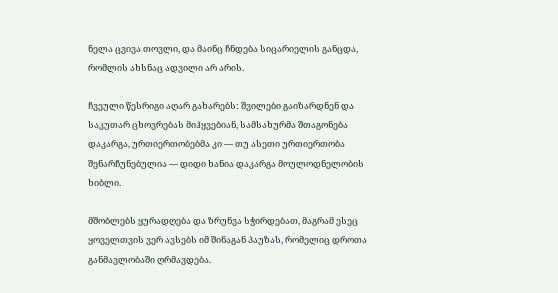ნელა ცვივა თოვლი, და მაინც ჩნდება სიცარიელის განცდა, რომლის ახსნაც ადვილი არ არის.

ჩვეული წესრიგი აღარ გახარებს: შვილები გაიზარდნენ და საკუთარ ცხოვრებას მიჰყვებიან, სამსახურმა შთაგონება დაკარგა, ურთიერთობებმა კი — თუ ასეთი ურთიერთობა შენარჩუნებულია — დიდი ხანია დაკარგა მოულოდნელობის ხიბლი.

მშობლებს ყურადღება და ზრუნვა სჭირდებათ, მაგრამ ესეც ყოველთვის ვერ ავსებს იმ შინაგან პაუზას, რომელიც დროთა განმავლობაში ღრმავდება.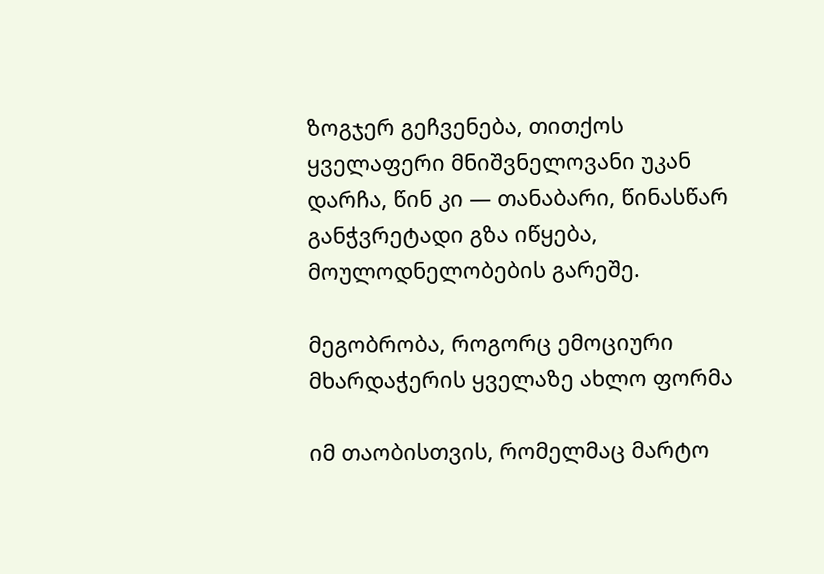ზოგჯერ გეჩვენება, თითქოს ყველაფერი მნიშვნელოვანი უკან დარჩა, წინ კი — თანაბარი, წინასწარ განჭვრეტადი გზა იწყება, მოულოდნელობების გარეშე.

მეგობრობა, როგორც ემოციური მხარდაჭერის ყველაზე ახლო ფორმა

იმ თაობისთვის, რომელმაც მარტო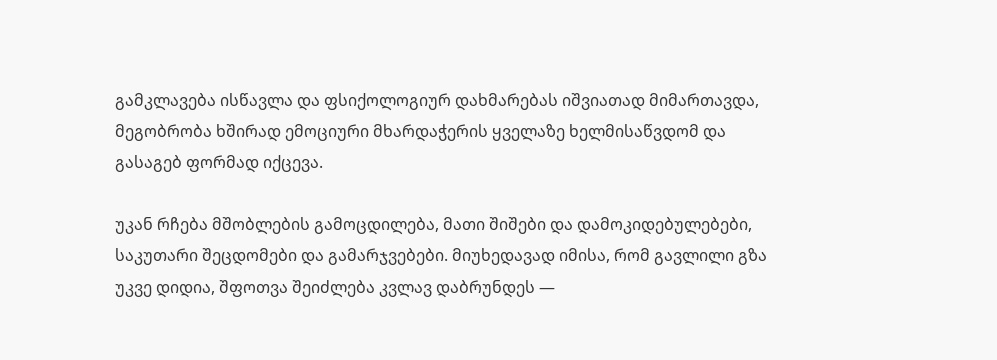გამკლავება ისწავლა და ფსიქოლოგიურ დახმარებას იშვიათად მიმართავდა, მეგობრობა ხშირად ემოციური მხარდაჭერის ყველაზე ხელმისაწვდომ და გასაგებ ფორმად იქცევა.

უკან რჩება მშობლების გამოცდილება, მათი შიშები და დამოკიდებულებები, საკუთარი შეცდომები და გამარჯვებები. მიუხედავად იმისა, რომ გავლილი გზა უკვე დიდია, შფოთვა შეიძლება კვლავ დაბრუნდეს —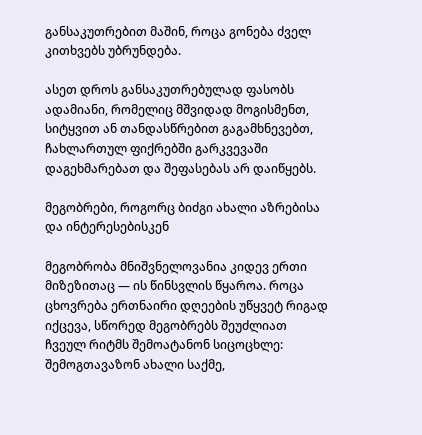განსაკუთრებით მაშინ, როცა გონება ძველ კითხვებს უბრუნდება.

ასეთ დროს განსაკუთრებულად ფასობს ადამიანი, რომელიც მშვიდად მოგისმენთ, სიტყვით ან თანდასწრებით გაგამხნევებთ, ჩახლართულ ფიქრებში გარკვევაში დაგეხმარებათ და შეფასებას არ დაიწყებს.

მეგობრები, როგორც ბიძგი ახალი აზრებისა და ინტერესებისკენ

მეგობრობა მნიშვნელოვანია კიდევ ერთი მიზეზითაც — ის წინსვლის წყაროა. როცა ცხოვრება ერთნაირი დღეების უწყვეტ რიგად იქცევა, სწორედ მეგობრებს შეუძლიათ ჩვეულ რიტმს შემოატანონ სიცოცხლე: შემოგთავაზონ ახალი საქმე,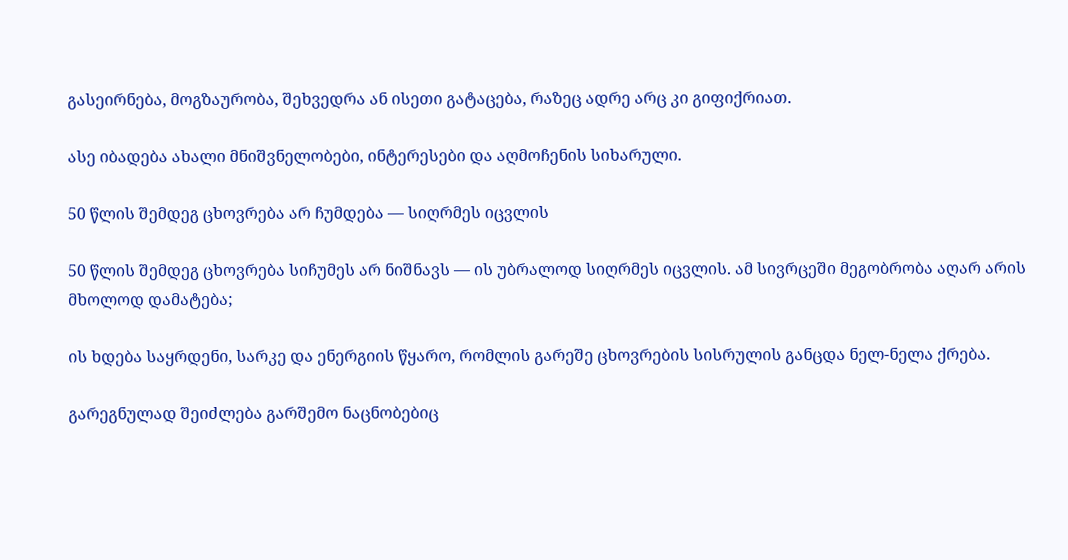გასეირნება, მოგზაურობა, შეხვედრა ან ისეთი გატაცება, რაზეც ადრე არც კი გიფიქრიათ.

ასე იბადება ახალი მნიშვნელობები, ინტერესები და აღმოჩენის სიხარული.

50 წლის შემდეგ ცხოვრება არ ჩუმდება — სიღრმეს იცვლის

50 წლის შემდეგ ცხოვრება სიჩუმეს არ ნიშნავს — ის უბრალოდ სიღრმეს იცვლის. ამ სივრცეში მეგობრობა აღარ არის მხოლოდ დამატება;

ის ხდება საყრდენი, სარკე და ენერგიის წყარო, რომლის გარეშე ცხოვრების სისრულის განცდა ნელ-ნელა ქრება.

გარეგნულად შეიძლება გარშემო ნაცნობებიც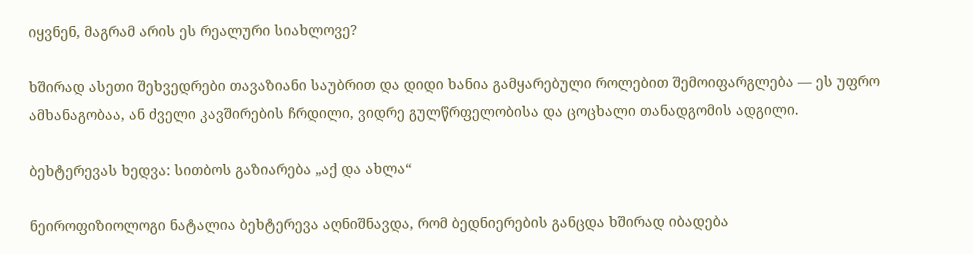იყვნენ, მაგრამ არის ეს რეალური სიახლოვე?

ხშირად ასეთი შეხვედრები თავაზიანი საუბრით და დიდი ხანია გამყარებული როლებით შემოიფარგლება — ეს უფრო ამხანაგობაა, ან ძველი კავშირების ჩრდილი, ვიდრე გულწრფელობისა და ცოცხალი თანადგომის ადგილი.

ბეხტერევას ხედვა: სითბოს გაზიარება „აქ და ახლა“

ნეიროფიზიოლოგი ნატალია ბეხტერევა აღნიშნავდა, რომ ბედნიერების განცდა ხშირად იბადება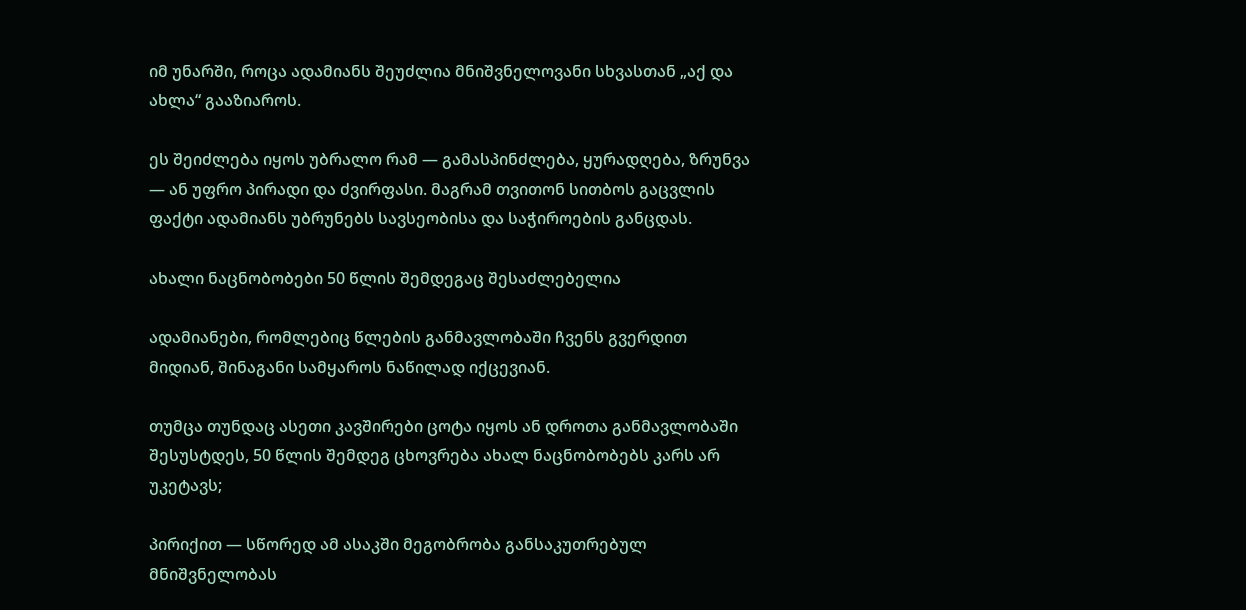იმ უნარში, როცა ადამიანს შეუძლია მნიშვნელოვანი სხვასთან „აქ და ახლა“ გააზიაროს.

ეს შეიძლება იყოს უბრალო რამ — გამასპინძლება, ყურადღება, ზრუნვა — ან უფრო პირადი და ძვირფასი. მაგრამ თვითონ სითბოს გაცვლის ფაქტი ადამიანს უბრუნებს სავსეობისა და საჭიროების განცდას.

ახალი ნაცნობობები 50 წლის შემდეგაც შესაძლებელია

ადამიანები, რომლებიც წლების განმავლობაში ჩვენს გვერდით მიდიან, შინაგანი სამყაროს ნაწილად იქცევიან.

თუმცა თუნდაც ასეთი კავშირები ცოტა იყოს ან დროთა განმავლობაში შესუსტდეს, 50 წლის შემდეგ ცხოვრება ახალ ნაცნობობებს კარს არ უკეტავს;

პირიქით — სწორედ ამ ასაკში მეგობრობა განსაკუთრებულ მნიშვნელობას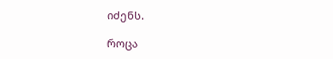იძენს.

როცა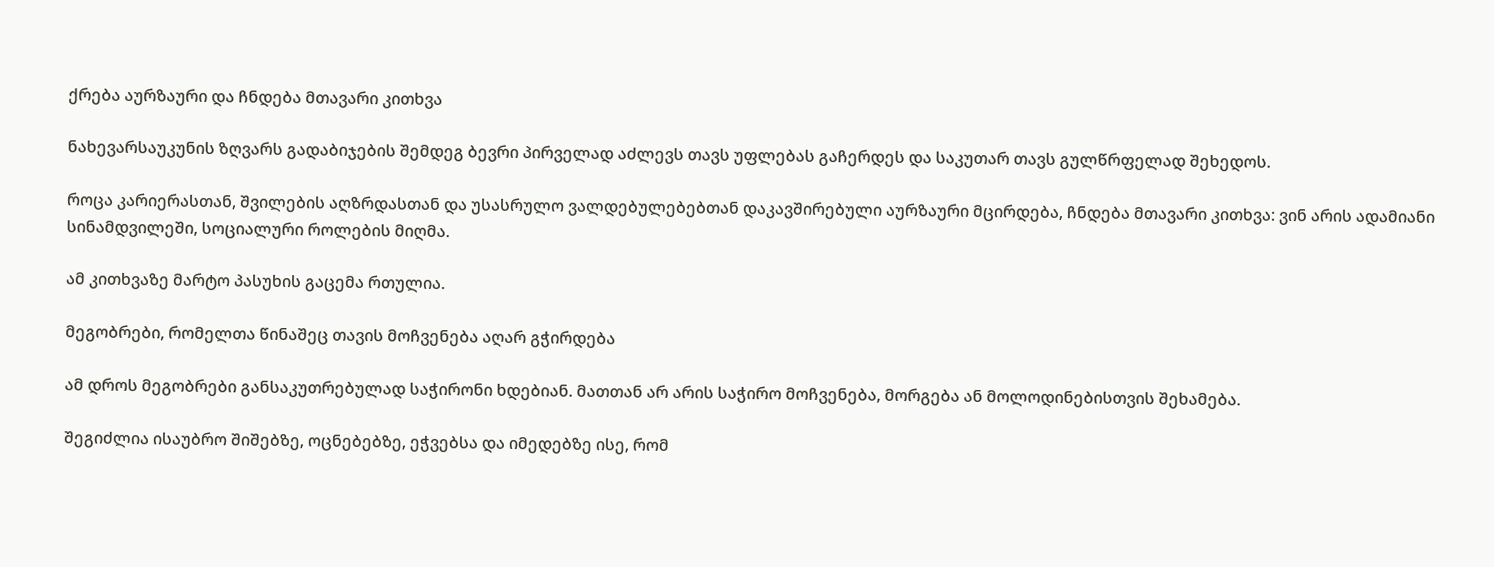ქრება აურზაური და ჩნდება მთავარი კითხვა

ნახევარსაუკუნის ზღვარს გადაბიჯების შემდეგ ბევრი პირველად აძლევს თავს უფლებას გაჩერდეს და საკუთარ თავს გულწრფელად შეხედოს.

როცა კარიერასთან, შვილების აღზრდასთან და უსასრულო ვალდებულებებთან დაკავშირებული აურზაური მცირდება, ჩნდება მთავარი კითხვა: ვინ არის ადამიანი სინამდვილეში, სოციალური როლების მიღმა.

ამ კითხვაზე მარტო პასუხის გაცემა რთულია.

მეგობრები, რომელთა წინაშეც თავის მოჩვენება აღარ გჭირდება

ამ დროს მეგობრები განსაკუთრებულად საჭირონი ხდებიან. მათთან არ არის საჭირო მოჩვენება, მორგება ან მოლოდინებისთვის შეხამება.

შეგიძლია ისაუბრო შიშებზე, ოცნებებზე, ეჭვებსა და იმედებზე ისე, რომ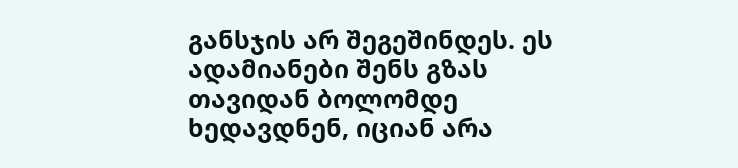განსჯის არ შეგეშინდეს. ეს ადამიანები შენს გზას თავიდან ბოლომდე ხედავდნენ, იციან არა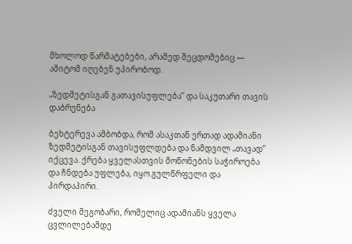მხოლოდ წარმატებები, არამედ შეცდომებიც — ამიტომ იღებენ უპირობოდ.

„ზედმეტისგან გათავისუფლება“ და საკუთარი თავის დაბრუნება

ბეხტერევა ამბობდა, რომ ასაკთან ერთად ადამიანი ზედმეტისგან თავისუფლდება და ნამდვილ „თავად“ იქცევა. ქრება ყველასთვის მოწონების საჭიროება და ჩნდება უფლება, იყო გულწრფელი და პირდაპირი.

ძველი მეგობარი, რომელიც ადამიანს ყველა ცვლილებამდე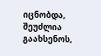იცნობდა, შეუძლია გაახსენოს,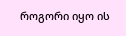როგორი იყო ის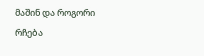მაშინ და როგორი რჩება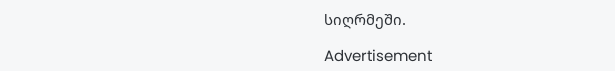სიღრმეში.

Advertisement